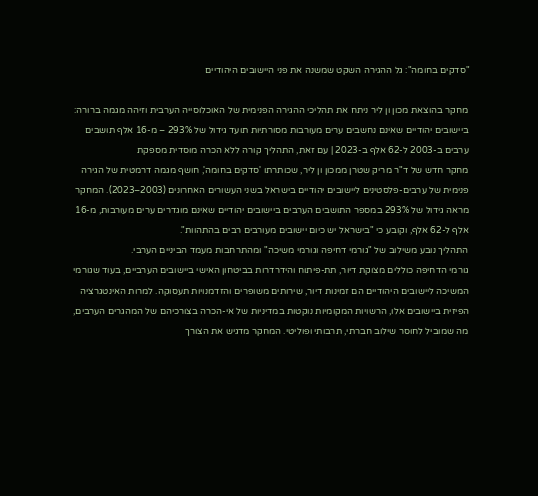"סדקים בחומה": גל ההגירה השקט שמשנה את פני היישובים היהודיים

מחקר בהוצאת מכון ון ליר ניתח את תהליכי ההגירה הפנימית של האוכלוסייה הערבית וזיהה מגמה ברורה: ביישובים יהודיים שאינם נחשבים ערים מעורבות מסורתיות תועד גידול של 293% – מ-16 אלף תושבים ערבים ב-2003 ל-62 אלף ב-2023 | עם זאת, התהליך קורה ללא הכרה מוסדית מספקת
מחקר חדש של ד"ר מריק שטרן ממכון ון ליר, שכותרתו 'סדקים בחומה', חושף מגמה דרמטית של הגירה פנימית של ערבים-פלסטינים ליישובים יהודיים בישראל בשני העשורים האחרונים (2003–2023). המחקר מראה גידול של 293% במספר התושבים הערבים ביישובים יהודיים שאינם מוגדרים ערים מעורבות, מ-16 אלף ל-62 אלף, וקובע כי "בישראל יש כיום יישובים מעורבים רבים בהתהוות".
התהליך נובע משילוב של "גורמי דחיפה וגורמי משיכה" ומהתרחבות מעמד הביניים הערבי.
גורמי הדחיפה כוללים מצוקת דיור, תת-פיתוח והידרדרות בביטחון האישי ביישובים הערביים, בעוד שגורמי המשיכה ליישובים היהודיים הם זמינות דיור, שירותים משופרים והזדמנויות תעסוקה. למרות האינטגרציה הפיזית ביישובים אלו, הרשויות המקומיות נוקטות במדיניות של אי-הכרה בצורכיהם של המהגרים הערבים, מה שמוביל לחוסר שילוב חברתי, תרבותי ופוליטי. המחקר מדגיש את הצורך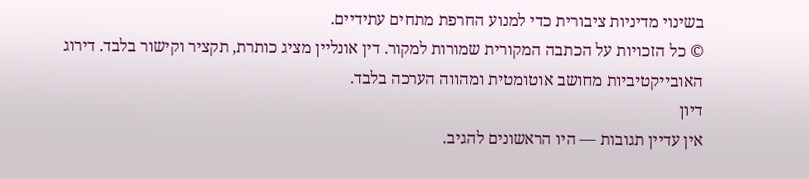בשינוי מדיניות ציבורית כדי למנוע החרפת מתחים עתידיים.
© כל הזכויות על הכתבה המקורית שמורות למקור. דין אונליין מציג כותרת, תקציר וקישור בלבד. דירוג האובייקטיביות מחושב אוטומטית ומהווה הערכה בלבד.
דיון
אין עדיין תגובות — היו הראשונים להגיב.